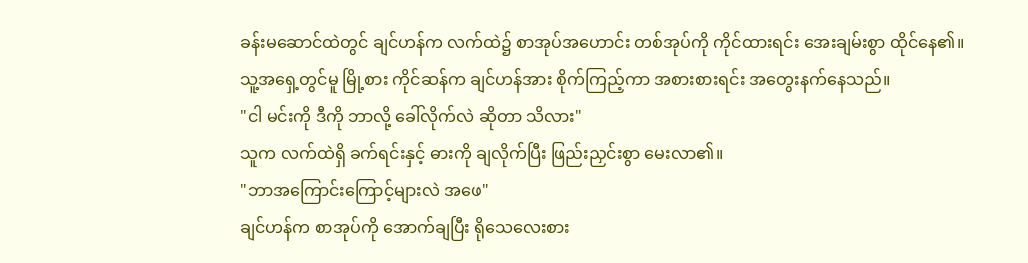ခန်းမဆောင်ထဲတွင် ချင်ဟန်က လက်ထဲ၌ စာအုပ်အဟောင်း တစ်အုပ်ကို ကိုင်ထားရင်း အေးချမ်းစွာ ထိုင်နေ၏။
သူ့အရှေ့တွင်မူ မြို့စား ကိုင်ဆန်က ချင်ဟန်အား စိုက်ကြည့်ကာ အစားစားရင်း အတွေးနက်နေသည်။
"ငါ မင်းကို ဒီကို ဘာလို့ ခေါ်လိုက်လဲ ဆိုတာ သိလား"
သူက လက်ထဲရှိ ခက်ရင်းနှင့် ဓားကို ချလိုက်ပြီး ဖြည်းညှင်းစွာ မေးလာ၏။
"ဘာအကြောင်းကြောင့်များလဲ အဖေ"
ချင်ဟန်က စာအုပ်ကို အောက်ချပြီး ရိုသေလေးစား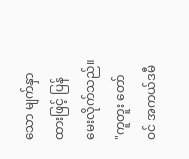သော မျက်နှာထားဖြင့် ပြန်မေးလိုက်သည်။
"ကူတူး တော်ဝင် အကယ်ဒမီ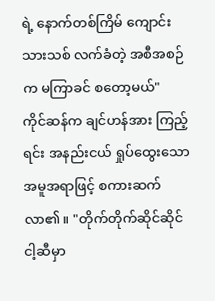ရဲ့ နောက်တစ်ကြိမ် ကျောင်းသားသစ် လက်ခံတဲ့ အစီအစဉ်က မကြာခင် စတော့မယ်"
ကိုင်ဆန်က ချင်ဟန်အား ကြည့်ရင်း အနည်းငယ် ရှုပ်ထွေးသော အမူအရာဖြင့် စကားဆက်လာ၏။ "တိုက်တိုက်ဆိုင်ဆိုင် ငါ့ဆီမှာ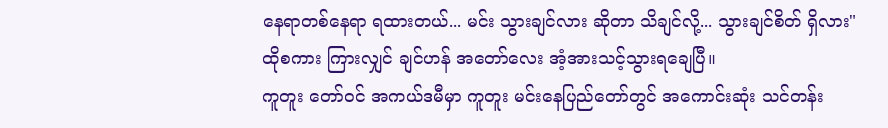နေရာတစ်နေရာ ရထားတယ်... မင်း သွားချင်လား ဆိုတာ သိချင်လို့... သွားချင်စိတ် ရှိလား"
ထိုစကား ကြားလျှင် ချင်ဟန် အတော်လေး အံ့အားသင့်သွားရချေပြီ။
ကူတူး တော်ဝင် အကယ်ဒမီမှာ ကူတူး မင်းနေပြည်တော်တွင် အကောင်းဆုံး သင်တန်း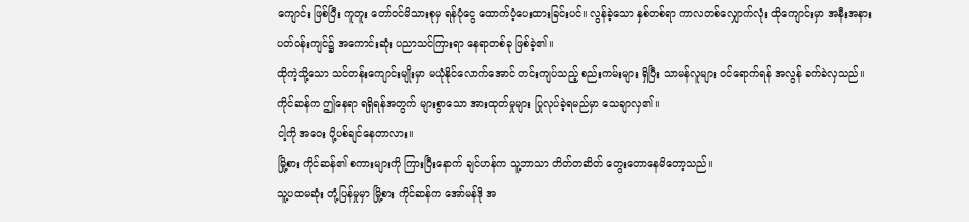ကျောင်း ဖြစ်ပြီး ကူတူး တော်ဝင်မိသားစုမှ ရန်ပုံငွေ ထောက်ပံ့ပေးထားခြင်းပင်။ လွန်ခဲ့သော နှစ်တစ်ရာ ကာလတစ်လျှောက်လုံး ထိုကျောင်းမှာ အနီးအနား ပတ်ဝန်းကျင်၌ အကောင်းဆုံး ပညာသင်ကြားရာ နေရာတစ်ခု ဖြစ်ခဲ့၏။
ထိုကဲ့သို့သော သင်တန်းကျောင်းမျိုးမှာ မယုံနိုင်လောက်အောင် တင်းကျပ်သည့် စည်းကမ်းများ ရှိပြီး သာမန်လူများ ဝင်ရောက်ရန် အလွန် ခက်ခဲလှသည်။
ကိုင်ဆန်က ဤနေရာ ရရှိရန်အတွက် များစွာသော အားထုတ်မှုများ ပြုလုပ်ခဲ့ရမည်မှာ သေချာလှ၏။
ငါ့ကို အဝေး ပို့ပစ်ချင်နေတာလား။
မြို့စား ကိုင်ဆန်၏ စကားများကို ကြားပြီးနောက် ချင်ဟန်က သူ့ဘာသာ တိတ်တဆိတ် တွေးတောနေမိတော့သည်။
သူ့ပထမဆုံး တုံ့ပြန်မှုမှာ မြို့စား ကိုင်ဆန်က အော်မန်ဒို အ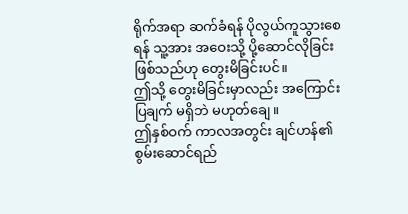ရိုက်အရာ ဆက်ခံရန် ပိုလွယ်ကူသွားစေရန် သူ့အား အဝေးသို့ ပို့ဆောင်လိုခြင်း ဖြစ်သည်ဟု တွေးမိခြင်းပင်။
ဤသို့ တွေးမိခြင်းမှာလည်း အကြောင်းပြချက် မရှိဘဲ မဟုတ်ချေ။
ဤနှစ်ဝက် ကာလအတွင်း ချင်ဟန်၏ စွမ်းဆောင်ရည်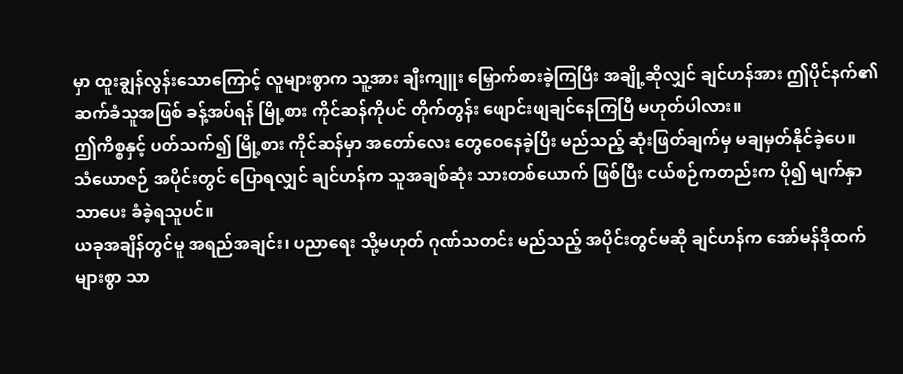မှာ ထူးချွန်လွန်းသောကြောင့် လူများစွာက သူ့အား ချီးကျူး မြှောက်စားခဲ့ကြပြီး အချို့ဆိုလျှင် ချင်ဟန်အား ဤပိုင်နက်၏ ဆက်ခံသူအဖြစ် ခန့်အပ်ရန် မြို့စား ကိုင်ဆန်ကိုပင် တိုက်တွန်း ဖျောင်းဖျချင်နေကြပြီ မဟုတ်ပါလား။
ဤကိစ္စနှင့် ပတ်သက်၍ မြို့စား ကိုင်ဆန်မှာ အတော်လေး တွေဝေနေခဲ့ပြီး မည်သည့် ဆုံးဖြတ်ချက်မှ မချမှတ်နိုင်ခဲ့ပေ။
သံယောဇဉ် အပိုင်းတွင် ပြောရလျှင် ချင်ဟန်က သူအချစ်ဆုံး သားတစ်ယောက် ဖြစ်ပြီး ငယ်စဉ်ကတည်းက ပို၍ မျက်နှာသာပေး ခံခဲ့ရသူပင်။
ယခုအချိန်တွင်မူ အရည်အချင်း၊ ပညာရေး သို့မဟုတ် ဂုဏ်သတင်း မည်သည့် အပိုင်းတွင်မဆို ချင်ဟန်က အော်မန်ဒိုထက် များစွာ သာ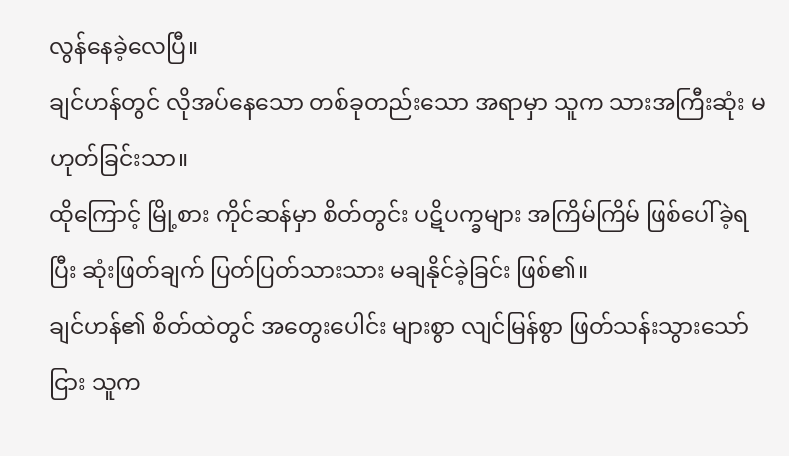လွန်နေခဲ့လေပြီ။
ချင်ဟန်တွင် လိုအပ်နေသော တစ်ခုတည်းသော အရာမှာ သူက သားအကြီးဆုံး မဟုတ်ခြင်းသာ။
ထိုကြောင့် မြို့စား ကိုင်ဆန်မှာ စိတ်တွင်း ပဋိပက္ခများ အကြိမ်ကြိမ် ဖြစ်ပေါ်ခဲ့ရပြီး ဆုံးဖြတ်ချက် ပြတ်ပြတ်သားသား မချနိုင်ခဲ့ခြင်း ဖြစ်၏။
ချင်ဟန်၏ စိတ်ထဲတွင် အတွေးပေါင်း များစွာ လျင်မြန်စွာ ဖြတ်သန်းသွားသော်ငြား သူက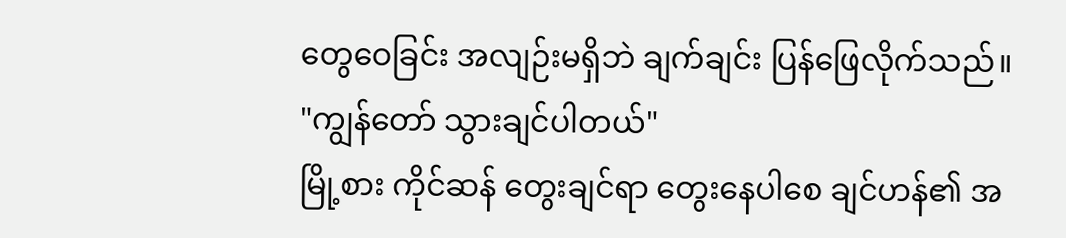တွေဝေခြင်း အလျဉ်းမရှိဘဲ ချက်ချင်း ပြန်ဖြေလိုက်သည်။
"ကျွန်တော် သွားချင်ပါတယ်"
မြို့စား ကိုင်ဆန် တွေးချင်ရာ တွေးနေပါစေ ချင်ဟန်၏ အ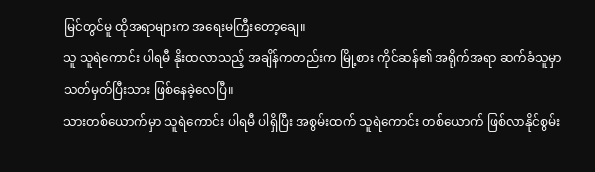မြင်တွင်မူ ထိုအရာများက အရေးမကြီးတော့ချေ။
သူ သူရဲကောင်း ပါရမီ နိုးထလာသည့် အချိန်ကတည်းက မြို့စား ကိုင်ဆန်၏ အရိုက်အရာ ဆက်ခံသူမှာ သတ်မှတ်ပြီးသား ဖြစ်နေခဲ့လေပြီ။
သားတစ်ယောက်မှာ သူရဲကောင်း ပါရမီ ပါရှိပြီး အစွမ်းထက် သူရဲကောင်း တစ်ယောက် ဖြစ်လာနိုင်စွမ်း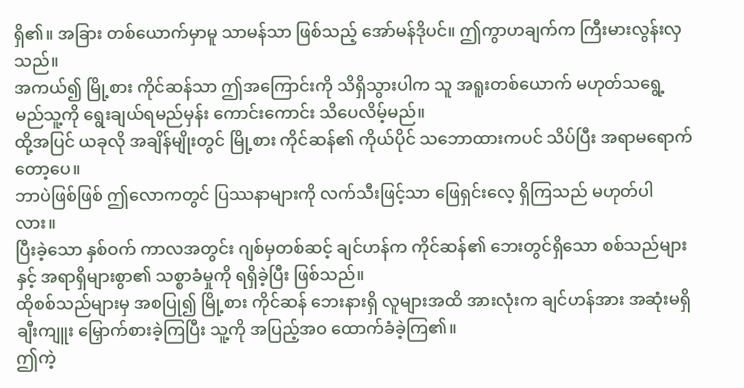ရှိ၏။ အခြား တစ်ယောက်မှာမူ သာမန်သာ ဖြစ်သည့် အော်မန်ဒိုပင်။ ဤကွာဟချက်က ကြီးမားလွန်းလှသည်။
အကယ်၍ မြို့စား ကိုင်ဆန်သာ ဤအကြောင်းကို သိရှိသွားပါက သူ အရူးတစ်ယောက် မဟုတ်သရွေ့ မည်သူ့ကို ရွေးချယ်ရမည်မှန်း ကောင်းကောင်း သိပေလိမ့်မည်။
ထို့အပြင် ယခုလို အချိန်မျိုးတွင် မြို့စား ကိုင်ဆန်၏ ကိုယ်ပိုင် သဘောထားကပင် သိပ်ပြီး အရာမရောက်တော့ပေ။
ဘာပဲဖြစ်ဖြစ် ဤလောကတွင် ပြဿနာများကို လက်သီးဖြင့်သာ ဖြေရှင်းလေ့ ရှိကြသည် မဟုတ်ပါလား။
ပြီးခဲ့သော နှစ်ဝက် ကာလအတွင်း ဂျစ်မှတစ်ဆင့် ချင်ဟန်က ကိုင်ဆန်၏ ဘေးတွင်ရှိသော စစ်သည်များနှင့် အရာရှိများစွာ၏ သစ္စာခံမှုကို ရရှိခဲ့ပြီး ဖြစ်သည်။
ထိုစစ်သည်များမှ အစပြု၍ မြို့စား ကိုင်ဆန် ဘေးနားရှိ လူများအထိ အားလုံးက ချင်ဟန်အား အဆုံးမရှိ ချီးကျူး မြှောက်စားခဲ့ကြပြီး သူ့ကို အပြည့်အဝ ထောက်ခံခဲ့ကြ၏။
ဤကဲ့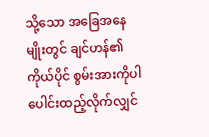သို့သော အခြေအနေမျိုးတွင် ချင်ဟန်၏ ကိုယ်ပိုင် စွမ်းအားကိုပါ ပေါင်းထည့်လိုက်လျှင်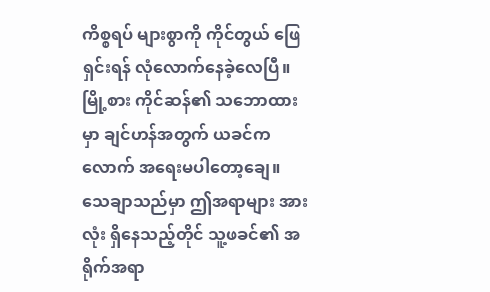ကိစ္စရပ် များစွာကို ကိုင်တွယ် ဖြေရှင်းရန် လုံလောက်နေခဲ့လေပြီ။
မြို့စား ကိုင်ဆန်၏ သဘောထားမှာ ချင်ဟန်အတွက် ယခင်ကလောက် အရေးမပါတော့ချေ။
သေချာသည်မှာ ဤအရာများ အားလုံး ရှိနေသည့်တိုင် သူ့ဖခင်၏ အရိုက်အရာ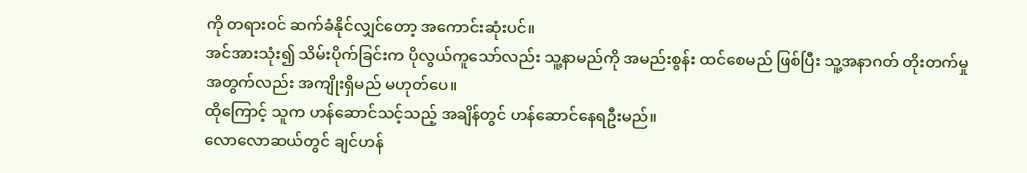ကို တရားဝင် ဆက်ခံနိုင်လျှင်တော့ အကောင်းဆုံးပင်။
အင်အားသုံး၍ သိမ်းပိုက်ခြင်းက ပိုလွယ်ကူသော်လည်း သူ့နာမည်ကို အမည်းစွန်း ထင်စေမည် ဖြစ်ပြီး သူ့အနာဂတ် တိုးတက်မှုအတွက်လည်း အကျိုးရှိမည် မဟုတ်ပေ။
ထိုကြောင့် သူက ဟန်ဆောင်သင့်သည့် အချိန်တွင် ဟန်ဆောင်နေရဦးမည်။
လောလောဆယ်တွင် ချင်ဟန်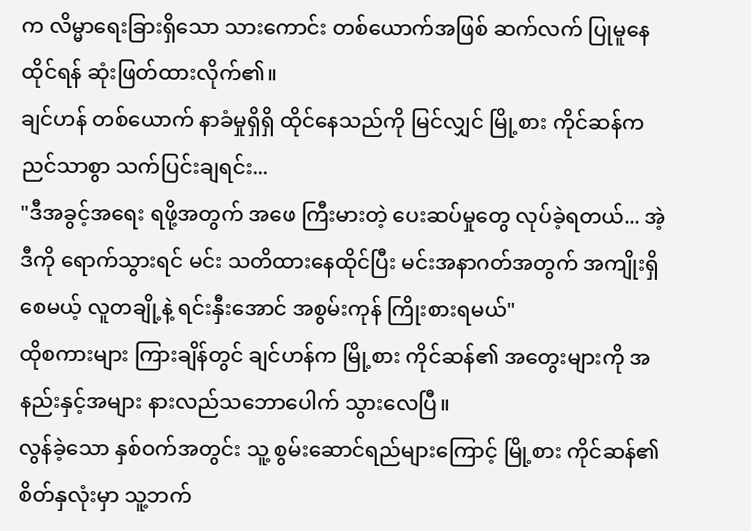က လိမ္မာရေးခြားရှိသော သားကောင်း တစ်ယောက်အဖြစ် ဆက်လက် ပြုမူနေထိုင်ရန် ဆုံးဖြတ်ထားလိုက်၏။
ချင်ဟန် တစ်ယောက် နာခံမှုရှိရှိ ထိုင်နေသည်ကို မြင်လျှင် မြို့စား ကိုင်ဆန်က ညင်သာစွာ သက်ပြင်းချရင်း...
"ဒီအခွင့်အရေး ရဖို့အတွက် အဖေ ကြီးမားတဲ့ ပေးဆပ်မှုတွေ လုပ်ခဲ့ရတယ်... အဲ့ဒီကို ရောက်သွားရင် မင်း သတိထားနေထိုင်ပြီး မင်းအနာဂတ်အတွက် အကျိုးရှိစေမယ့် လူတချို့နဲ့ ရင်းနှီးအောင် အစွမ်းကုန် ကြိုးစားရမယ်"
ထိုစကားများ ကြားချိန်တွင် ချင်ဟန်က မြို့စား ကိုင်ဆန်၏ အတွေးများကို အနည်းနှင့်အများ နားလည်သဘောပေါက် သွားလေပြီ။
လွန်ခဲ့သော နှစ်ဝက်အတွင်း သူ့ စွမ်းဆောင်ရည်များကြောင့် မြို့စား ကိုင်ဆန်၏ စိတ်နှလုံးမှာ သူ့ဘက်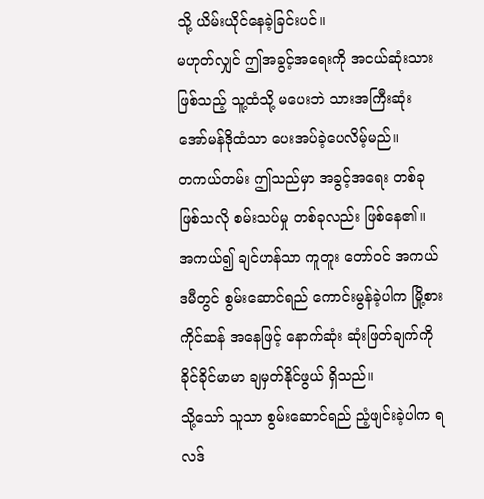သို့ ယိမ်းယိုင်နေခဲ့ခြင်းပင်။
မဟုတ်လျှင် ဤအခွင့်အရေးကို အငယ်ဆုံးသား ဖြစ်သည့် သူ့ထံသို့ မပေးဘဲ သားအကြီးဆုံး အော်မန်ဒိုထံသာ ပေးအပ်ခဲ့ပေလိမ့်မည်။
တကယ်တမ်း ဤသည်မှာ အခွင့်အရေး တစ်ခု ဖြစ်သလို စမ်းသပ်မှု တစ်ခုလည်း ဖြစ်နေ၏။
အကယ်၍ ချင်ဟန်သာ ကူတူး တော်ဝင် အကယ်ဒမီတွင် စွမ်းဆောင်ရည် ကောင်းမွန်ခဲ့ပါက မြို့စား ကိုင်ဆန် အနေဖြင့် နောက်ဆုံး ဆုံးဖြတ်ချက်ကို ခိုင်ခိုင်မာမာ ချမှတ်နိုင်ဖွယ် ရှိသည်။
သို့သော် သူသာ စွမ်းဆောင်ရည် ညံ့ဖျင်းခဲ့ပါက ရလဒ်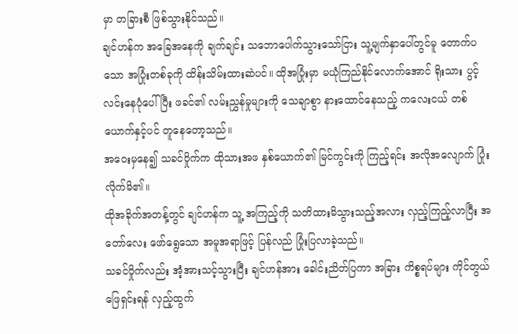မှာ တခြားစီ ဖြစ်သွားနိုင်သည်။
ချင်ဟန်က အခြေအနေကို ချက်ချင်း သဘောပေါက်သွားသော်ငြား သူ့မျက်နှာပေါ်တွင်မူ တောက်ပသော အပြုံးတစ်ခုကို ထိန်းသိမ်းထားဆဲပင်။ ထိုအပြုံးမှာ မယုံကြည်နိုင်လောက်အောင် ရိုးသား ပွင့်လင်းနေပုံပေါ်ပြီး ဖခင်၏ လမ်းညွှန်မှုများကို သေချာစွာ နားထောင်နေသည့် ကလေးငယ် တစ်ယောက်နှင့်ပင် တူနေတော့သည်။
အဝေးမှနေ၍ သခင်ဝှိုက်က ထိုသားအဖ နှစ်ယောက်၏ မြင်ကွင်းကို ကြည့်ရင်း အလိုအလျောက် ပြုံးလိုက်မိ၏။
ထိုအခိုက်အတန့်တွင် ချင်ဟန်က သူ့ အကြည့်ကို သတိထားမိသွားသည့်အလား လှည့်ကြည့်လာပြီး အတော်လေး ဖော်ရွေသော အမူအရာဖြင့် ပြန်လည် ပြုံးပြလာခဲ့သည်။
သခင်ဝှိုက်လည်း အံ့အားသင့်သွားပြီး ချင်ဟန်အား ခေါင်းညိတ်ပြကာ အခြား ကိစ္စရပ်များ ကိုင်တွယ် ဖြေရှင်းရန် လှည့်ထွက်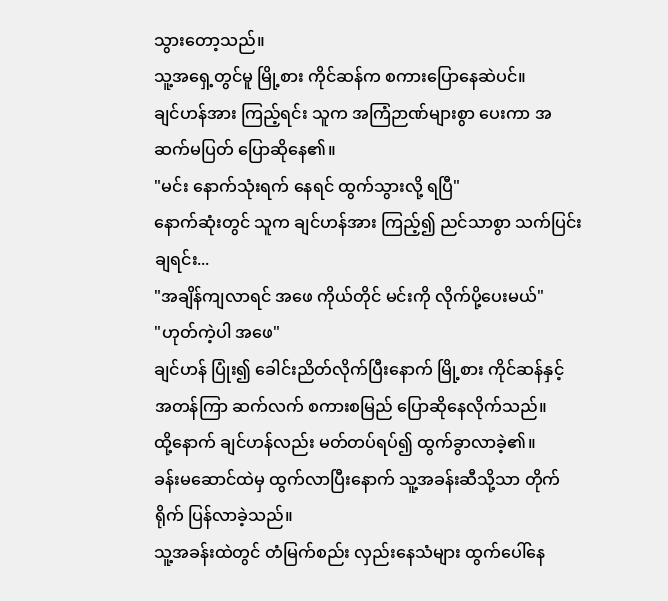သွားတော့သည်။
သူ့အရှေ့တွင်မူ မြို့စား ကိုင်ဆန်က စကားပြောနေဆဲပင်။
ချင်ဟန်အား ကြည့်ရင်း သူက အကြံဉာဏ်များစွာ ပေးကာ အဆက်မပြတ် ပြောဆိုနေ၏။
"မင်း နောက်သုံးရက် နေရင် ထွက်သွားလို့ ရပြီ"
နောက်ဆုံးတွင် သူက ချင်ဟန်အား ကြည့်၍ ညင်သာစွာ သက်ပြင်းချရင်း...
"အချိန်ကျလာရင် အဖေ ကိုယ်တိုင် မင်းကို လိုက်ပို့ပေးမယ်"
"ဟုတ်ကဲ့ပါ အဖေ"
ချင်ဟန် ပြုံး၍ ခေါင်းညိတ်လိုက်ပြီးနောက် မြို့စား ကိုင်ဆန်နှင့် အတန်ကြာ ဆက်လက် စကားစမြည် ပြောဆိုနေလိုက်သည်။
ထို့နောက် ချင်ဟန်လည်း မတ်တပ်ရပ်၍ ထွက်ခွာလာခဲ့၏။
ခန်းမဆောင်ထဲမှ ထွက်လာပြီးနောက် သူ့အခန်းဆီသို့သာ တိုက်ရိုက် ပြန်လာခဲ့သည်။
သူ့အခန်းထဲတွင် တံမြက်စည်း လှည်းနေသံများ ထွက်ပေါ်နေ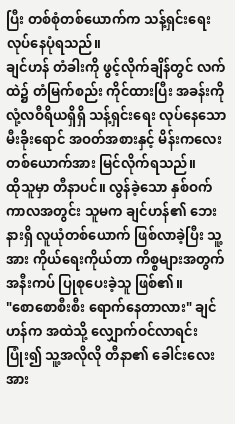ပြီး တစ်စုံတစ်ယောက်က သန့်ရှင်းရေး လုပ်နေပုံရသည်။
ချင်ဟန် တံခါးကို ဖွင့်လိုက်ချိန်တွင် လက်ထဲ၌ တံမြက်စည်း ကိုင်ထားပြီး အခန်းကို လုံ့လဝီရိယရှိရှိ သန့်ရှင်းရေး လုပ်နေသော မီးခိုးရောင် အဝတ်အစားနှင့် မိန်းကလေး တစ်ယောက်အား မြင်လိုက်ရသည်။
ထိုသူမှာ တီနာပင်။ လွန်ခဲ့သော နှစ်ဝက် ကာလအတွင်း သူမက ချင်ဟန်၏ ဘေးနားရှိ လူယုံတစ်ယောက် ဖြစ်လာခဲ့ပြီး သူ့အား ကိုယ်ရေးကိုယ်တာ ကိစ္စများအတွက် အနီးကပ် ပြုစုပေးခဲ့သူ ဖြစ်၏။
"စောစောစီးစီး ရောက်နေတာလား" ချင်ဟန်က အထဲသို့ လျှောက်ဝင်လာရင်း ပြုံး၍ သူ့အလိုလို တီနာ၏ ခေါင်းလေးအား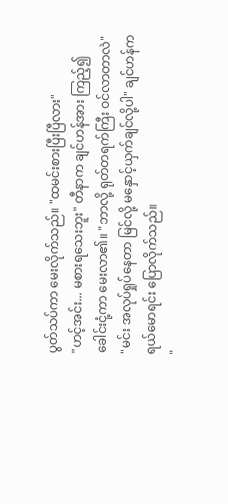ပွတ်သပ်ကာ မေးလိုက်သည်။ "ထမင်းစားပြီးပြီလား"
"ဟင့်အင်း... မစားရသေးဘူး" တီနာက ချင်ဟန်အား ကြည့်၍ ခေါင်းငုံ့ကာ မေးလာ၏။ "ဘာလို့ ရုတ်တရက်ကြီး ဝင်လာတာလဲ"
"မင်း အလုပ်ရှုပ်နေတာ မြင်လို့ မနှောင့်ယှက်ချင်လို့ပါ" ချင်ဟန်က ရယ်မောရင်း ပြောလိုက်သည်။
"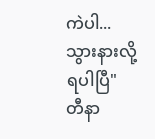ကဲပါ... သွားနားလို့ ရပါပြီ"
တီနာ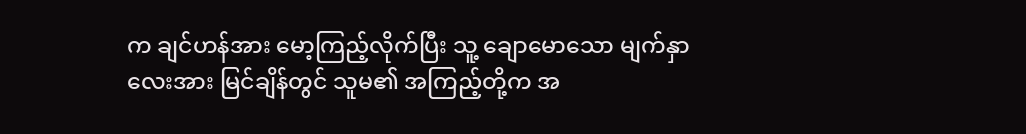က ချင်ဟန်အား မော့ကြည့်လိုက်ပြီး သူ့ ချောမောသော မျက်နှာလေးအား မြင်ချိန်တွင် သူမ၏ အကြည့်တို့က အ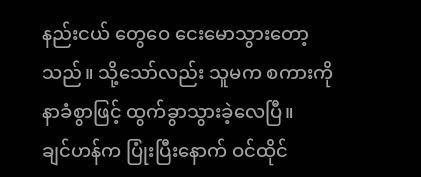နည်းငယ် တွေဝေ ငေးမောသွားတော့သည်။ သို့သော်လည်း သူမက စကားကို နာခံစွာဖြင့် ထွက်ခွာသွားခဲ့လေပြီ။
ချင်ဟန်က ပြုံးပြီးနောက် ဝင်ထိုင်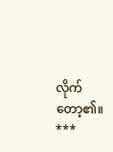လိုက်တော့၏။
***